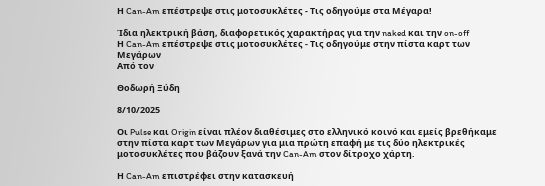Η Can-Am επέστρεψε στις μοτοσυκλέτες - Τις οδηγούμε στα Μέγαρα!

Ίδια ηλεκτρική βάση, διαφορετικός χαρακτήρας για την naked και την on-off
Η Can-Am επέστρεψε στις μοτοσυκλέτες - Τις οδηγούμε στην πίστα καρτ των Μεγάρων
Από τον

Θοδωρή Ξύδη

8/10/2025

Οι Pulse και Origin είναι πλέον διαθέσιμες στο ελληνικό κοινό και εμείς βρεθήκαμε στην πίστα καρτ των Μεγάρων για μια πρώτη επαφή με τις δύο ηλεκτρικές μοτοσυκλέτες που βάζουν ξανά την Can-Am στον δίτροχο χάρτη.

Η Can-Am επιστρέφει στην κατασκευή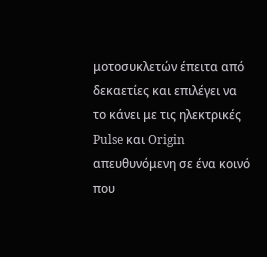μοτοσυκλετών έπειτα από δεκαετίες και επιλέγει να το κάνει με τις ηλεκτρικές Pulse και Origin απευθυνόμενη σε ένα κοινό που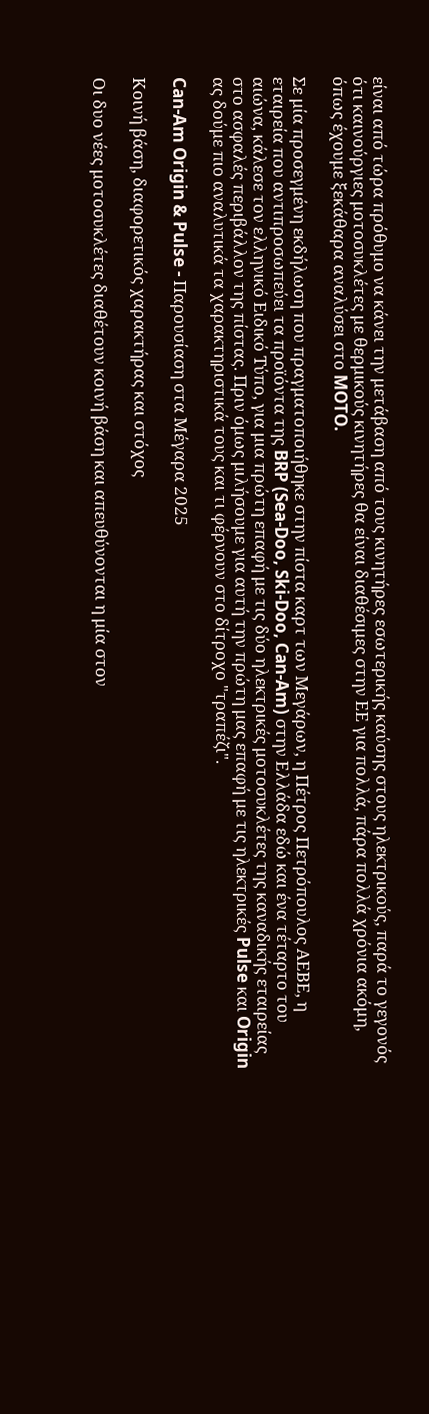είναι από τώρα πρόθυμο να κάνει την μετάβαση από τους κινητήρες εσωτερικής καύσης στους ηλεκτρικούς, παρά το γεγονός ότι καινούργιες μοτοσυκλέτες με θερμικούς κινητήρες θα είναι διαθέσιμες στην ΕΕ για πολλά, πάρα πολλά χρόνια ακόμη, όπως έχουμε ξεκάθαρα αναλύσει στο MOTO.

Σε μία προσεγμένη εκδήλωση που πραγματοποιήθηκε στην πίστα καρτ των Μεγάρων, η Πέτρος Πετρόπουλος ΑΕΒΕ, η εταιρεία που αντιπροσωπεύει τα προϊόντα της BRP (Sea-Doo, Ski-Doo, Can-Am) στην Ελλάδα εδώ και ένα τέταρτο του αιώνα, κάλεσε τον ελληνικό Ειδικό Τύπο, για μια πρώτη επαφή με τις δύο ηλεκτρικές μοτοσυκλέτες της καναδικής εταιρείας στο ασφαλές περιβάλλον της πίστας. Πριν όμως μιλήσουμε για αυτή την πρώτη μας επαφή με τις ηλεκτρικές Pulse και Origin ας δούμε πιο αναλυτικά τα χαρακτηριστικά τους και τι φέρνουν στο δίτροχο "τραπέζι".

Can-Am Origin & Pulse - Παρουσίαση στα Μέγαρα 2025

Κοινή βάση, διαφορετικός χαρακτήρας και στόχος

Οι δυο νέες μοτοσυκλέτες διαθέτουν κοινή βάση και απευθύνονται η μία στον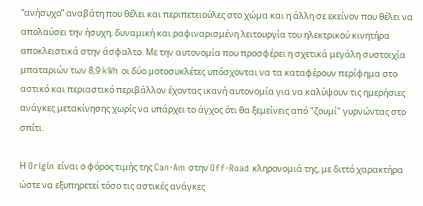“ανήσυχο” αναβάτη που θέλει και περιπετειούλες στο χώμα και η άλλη σε εκείνον που θέλει να απολαύσει την ήσυχη, δυναμική και ραφιναρισμένη λειτουργία του ηλεκτρικού κινητήρα αποκλειστικά στην άσφαλτο. Με την αυτονομία που προσφέρει η σχετικά μεγάλη συστοιχία μπαταριών των 8,9 kWh οι δύο μοτοσυκλέτες υπόσχονται να τα καταφέρουν περίφημα στο αστικό και περιαστικό περιβάλλον έχοντας ικανή αυτονομία για να καλύψουν τις ημερήσιες ανάγκες μετακίνησης χωρίς να υπάρχει το άγχος ότι θα ξεμείνεις από "ζουμί" γυρνώντας στο σπίτι.

Η Origin είναι ο φόρος τιμής της Can-Am στην Off-Road κληρονομιά της, με διττό χαρακτήρα ώστε να εξυπηρετεί τόσο τις αστικές ανάγκες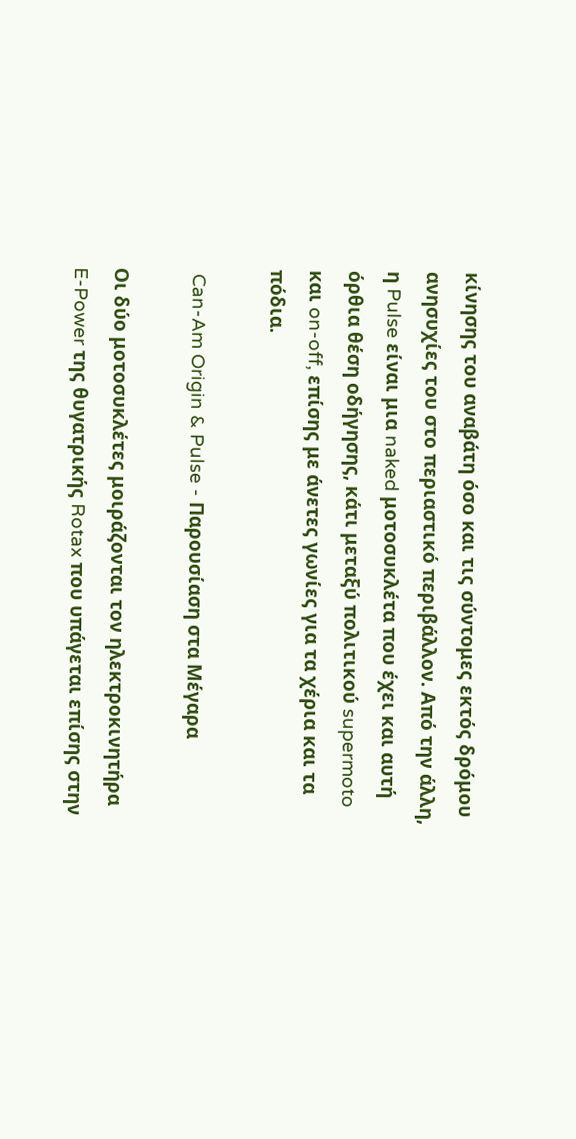κίνησης του αναβάτη όσο και τις σύντομες εκτός δρόμου ανησυχίες του στο περιαστικό περιβάλλον. Από την άλλη, η Pulse είναι μια naked μοτοσυκλέτα που έχει και αυτή όρθια θέση οδήγησης, κάτι μεταξύ πολιτικού supermoto και on-off, επίσης με άνετες γωνίες για τα χέρια και τα πόδια.

 Can-Am Origin & Pulse - Παρουσίαση στα Μέγαρα

Οι δύο μοτοσυκλέτες μοιράζονται τον ηλεκτροκινητήρα E-Power της θυγατρικής Rotax που υπάγεται επίσης στην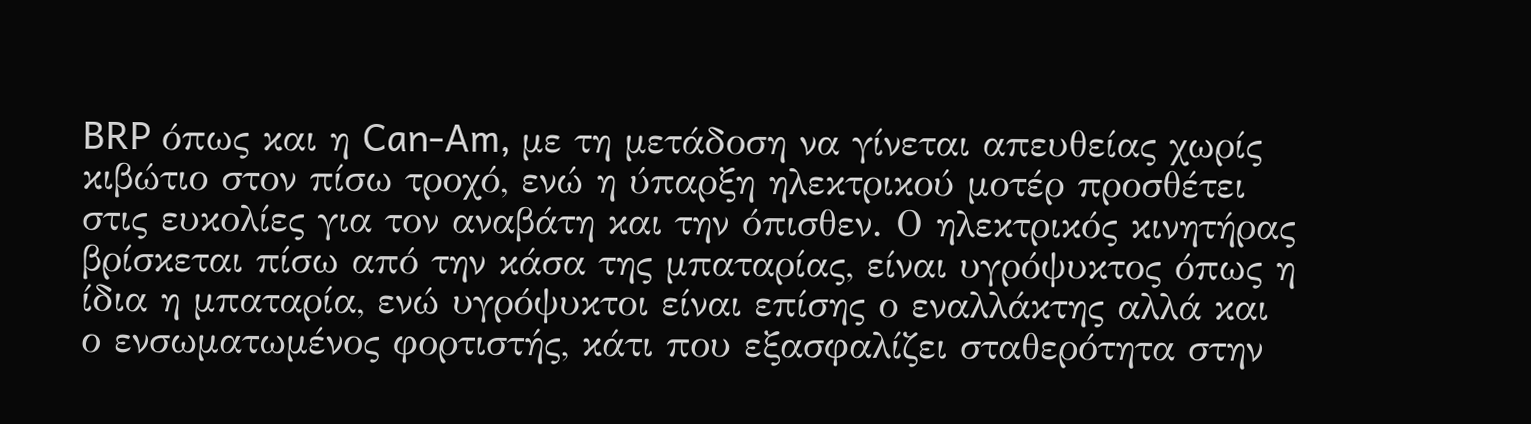BRP όπως και η Can-Am, με τη μετάδοση να γίνεται απευθείας χωρίς κιβώτιο στον πίσω τροχό, ενώ η ύπαρξη ηλεκτρικού μοτέρ προσθέτει στις ευκολίες για τον αναβάτη και την όπισθεν. Ο ηλεκτρικός κινητήρας βρίσκεται πίσω από την κάσα της μπαταρίας, είναι υγρόψυκτος όπως η ίδια η μπαταρία, ενώ υγρόψυκτοι είναι επίσης ο εναλλάκτης αλλά και ο ενσωματωμένος φορτιστής, κάτι που εξασφαλίζει σταθερότητα στην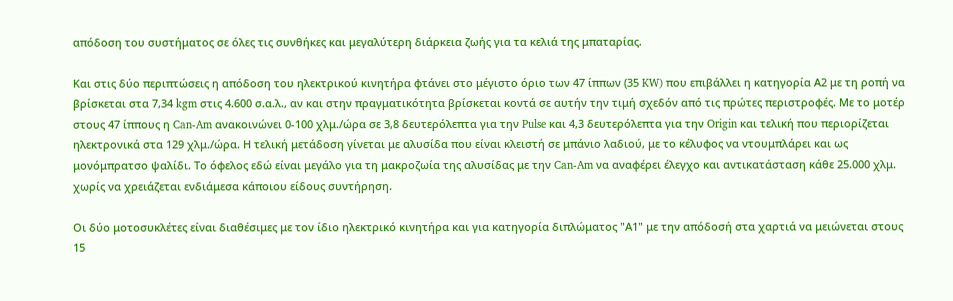απόδοση του συστήματος σε όλες τις συνθήκες και μεγαλύτερη διάρκεια ζωής για τα κελιά της μπαταρίας.

Και στις δύο περιπτώσεις η απόδοση του ηλεκτρικού κινητήρα φτάνει στο μέγιστο όριο των 47 ίππων (35 KW) που επιβάλλει η κατηγορία Α2 με τη ροπή να βρίσκεται στα 7,34 kgm στις 4.600 σ.α.λ., αν και στην πραγματικότητα βρίσκεται κοντά σε αυτήν την τιμή σχεδόν από τις πρώτες περιστροφές. Με το μοτέρ στους 47 ίππους η Can-Am ανακοινώνει 0-100 χλμ./ώρα σε 3,8 δευτερόλεπτα για την Pulse και 4,3 δευτερόλεπτα για την Origin και τελική που περιορίζεται ηλεκτρονικά στα 129 χλμ./ώρα. Η τελική μετάδοση γίνεται με αλυσίδα που είναι κλειστή σε μπάνιο λαδιού, με το κέλυφος να ντουμπλάρει και ως μονόμπρατσο ψαλίδι. Το όφελος εδώ είναι μεγάλο για τη μακροζωία της αλυσίδας με την Can-Am να αναφέρει έλεγχο και αντικατάσταση κάθε 25.000 χλμ. χωρίς να χρειάζεται ενδιάμεσα κάποιου είδους συντήρηση.

Οι δύο μοτοσυκλέτες είναι διαθέσιμες με τον ίδιο ηλεκτρικό κινητήρα και για κατηγορία διπλώματος "Α1" με την απόδοσή στα χαρτιά να μειώνεται στους 15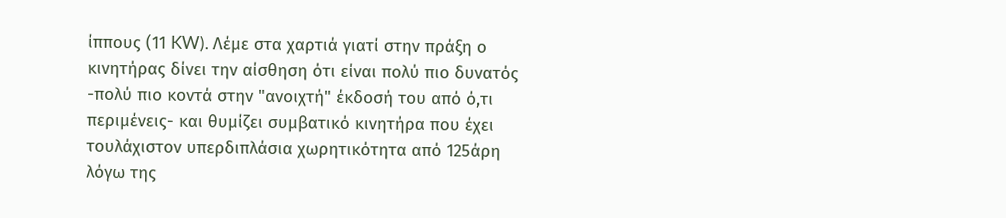ίππους (11 KW). Λέμε στα χαρτιά γιατί στην πράξη ο κινητήρας δίνει την αίσθηση ότι είναι πολύ πιο δυνατός -πολύ πιο κοντά στην "ανοιχτή" έκδοσή του από ό,τι περιμένεις- και θυμίζει συμβατικό κινητήρα που έχει τουλάχιστον υπερδιπλάσια χωρητικότητα από 125άρη λόγω της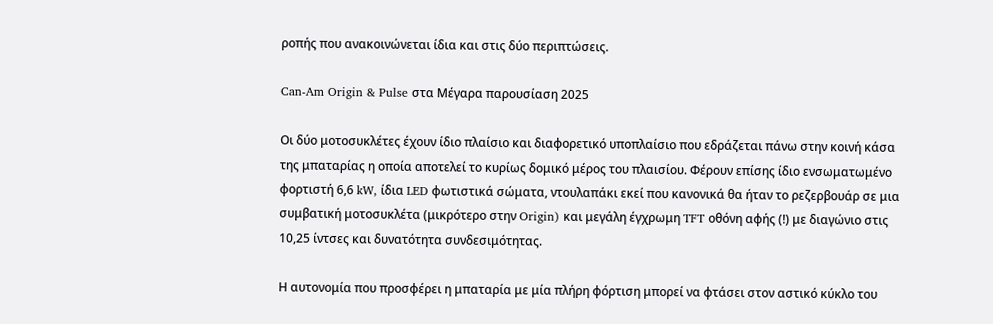ροπής που ανακοινώνεται ίδια και στις δύο περιπτώσεις.

Can-Am Origin & Pulse στα Μέγαρα παρουσίαση 2025

Οι δύο μοτοσυκλέτες έχουν ίδιο πλαίσιο και διαφορετικό υποπλαίσιο που εδράζεται πάνω στην κοινή κάσα της μπαταρίας η οποία αποτελεί το κυρίως δομικό μέρος του πλαισίου. Φέρουν επίσης ίδιο ενσωματωμένο φορτιστή 6,6 kW, ίδια LED φωτιστικά σώματα, ντουλαπάκι εκεί που κανονικά θα ήταν το ρεζερβουάρ σε μια συμβατική μοτοσυκλέτα (μικρότερο στην Origin) και μεγάλη έγχρωμη TFT οθόνη αφής (!) με διαγώνιο στις 10,25 ίντσες και δυνατότητα συνδεσιμότητας.

Η αυτονομία που προσφέρει η μπαταρία με μία πλήρη φόρτιση μπορεί να φτάσει στον αστικό κύκλο του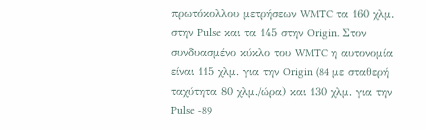πρωτόκολλου μετρήσεων WMTC τα 160 χλμ. στην Pulse και τα 145 στην Origin. Στον συνδυασμένο κύκλο του WMTC η αυτονομία είναι 115 χλμ. για την Origin (84 με σταθερή ταχύτητα 80 χλμ./ώρα) και 130 χλμ. για την Pulse -89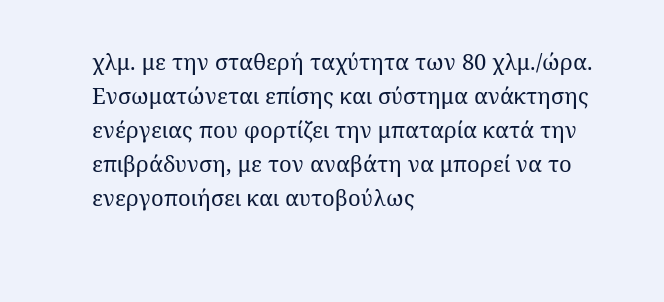χλμ. με την σταθερή ταχύτητα των 80 χλμ./ώρα. Ενσωματώνεται επίσης και σύστημα ανάκτησης ενέργειας που φορτίζει την μπαταρία κατά την επιβράδυνση, με τον αναβάτη να μπορεί να το ενεργοποιήσει και αυτοβούλως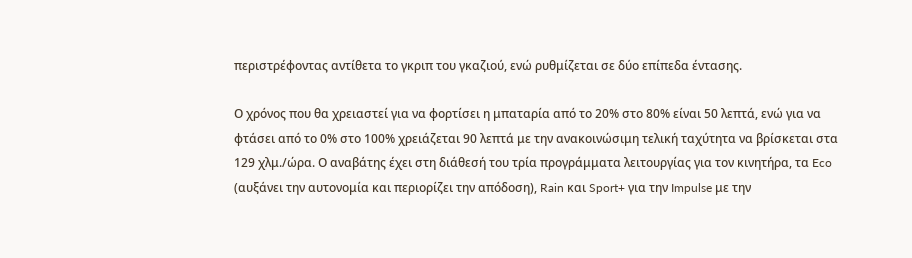περιστρέφοντας αντίθετα το γκριπ του γκαζιού, ενώ ρυθμίζεται σε δύο επίπεδα έντασης.

Ο χρόνος που θα χρειαστεί για να φορτίσει η μπαταρία από το 20% στο 80% είναι 50 λεπτά, ενώ για να φτάσει από το 0% στο 100% χρειάζεται 90 λεπτά με την ανακοινώσιμη τελική ταχύτητα να βρίσκεται στα 129 χλμ./ώρα. Ο αναβάτης έχει στη διάθεσή του τρία προγράμματα λειτουργίας για τον κινητήρα, τα Eco (αυξάνει την αυτονομία και περιορίζει την απόδοση), Rain και Sport+ για την Impulse με την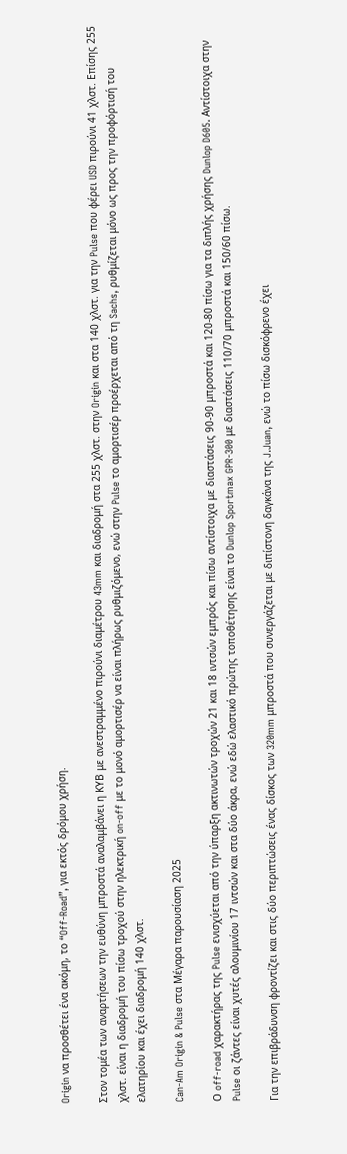Origin να προσθέτει ένα ακόμη, το “Off-Road”, για εκτός δρόμου χρήση.

Στον τομέα των αναρτήσεων την ευθύνη μπροστά αναλαμβάνει η ΚΥΒ με ανεστραμμένο πιρούνι διαμέτρου 43mm και διαδρομή στα 255 χλστ. στην Origin και στα 140 χλστ. για την Pulse που φέρει USD πιρούνι 41 χλστ. Επίσης 255 χλστ. είναι η διαδρομή του πίσω τροχού στην ηλεκτρική on-off με το μονό αμορτισέρ να είναι πλήρως ρυθμιζόμενο, ενώ στην Pulse το αμορτισέρ προέρχεται από τη Sachs, ρυθμίζεται μόνο ως προς την προφόρτισή του ελατηρίου και έχει διαδρομή 140 χλστ.

Can-Am Origin & Pulse στα Μέγαρα παρουσίαση 2025

Ο off-road χαρακτήρας της Pulse ενισχύεται από την ύπαρξη ακτινωτών τροχών 21 και 18 ιντσών εμπρός και πίσω αντίστοιχα με διαστάσεις 90-90 μπροστά και 120-80 πίσω για τα διπλής χρήσης Dunlop D605. Αντίστοιχα στην Pulse οι ζάντες είναι χυτές αλουμινίου 17 ιντσών και στα δύο άκρα, ενώ εδώ ελαστικό πρώτης τοποθέτησης είναι το Dunlop Sportmax GPR-300 με διαστάσεις 110/70 μπροστά και 150/60 πίσω.

Για την επιβράδυνση φροντίζει και στις δύο περιπτώσεις ένας δίσκος των 320mm μπροστά που συνεργάζεται με διπίστονη δαγκάνα της J.Juan, ενώ το πίσω δισκόφρενο έχει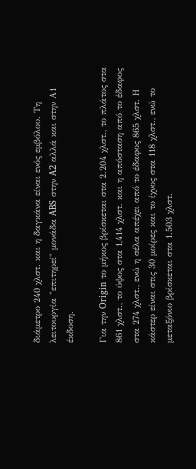διάμετρο 240 χλστ. και η δαγκάνα είναι ενός εμβόλου. Τη λειτουργία "επιτηρεί" μονάδα ABS στην A2 αλλά και στην Α1 έκδοση.

Για την Origin το μήκος βρίσκεται στα 2.204 χλστ., το πλάτος στα 861 χλστ., το ύψος στα 1,414 χλστ. και η απόσταση από το έδαφος στα 274 χλστ., ενώ η σέλα απέχει από το έδαφος 865 χλστ. Η κάστερ είναι στις 30 μοίρες και το ίχνος στα 118 χλστ., ενώ το μεταξόνιο βρίσκεται στα 1.503 χλστ.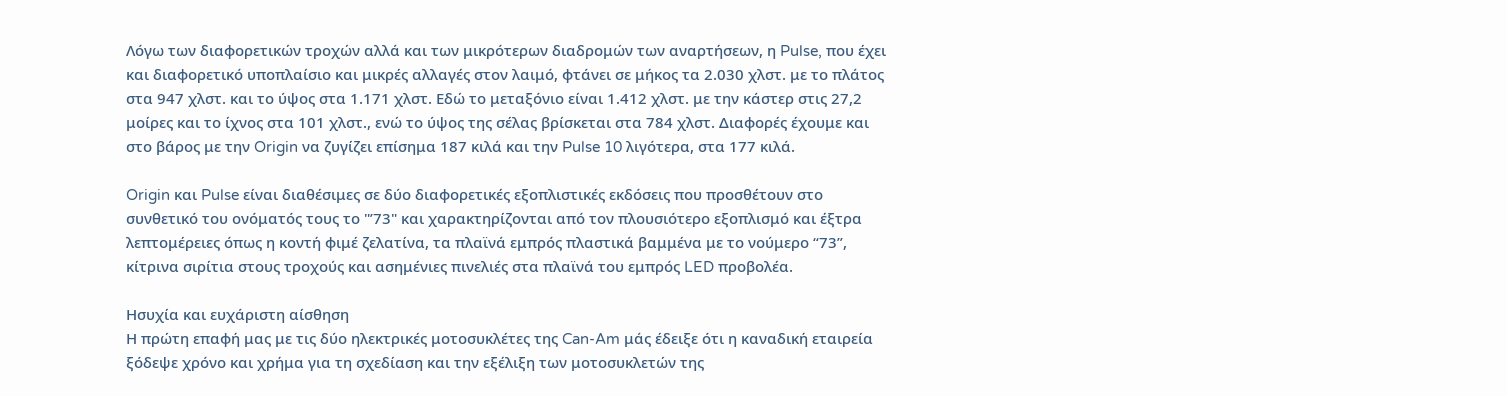Λόγω των διαφορετικών τροχών αλλά και των μικρότερων διαδρομών των αναρτήσεων, η Pulse, που έχει και διαφορετικό υποπλαίσιο και μικρές αλλαγές στον λαιμό, φτάνει σε μήκος τα 2.030 χλστ. με το πλάτος στα 947 χλστ. και το ύψος στα 1.171 χλστ. Εδώ το μεταξόνιο είναι 1.412 χλστ. με την κάστερ στις 27,2 μοίρες και το ίχνος στα 101 χλστ., ενώ το ύψος της σέλας βρίσκεται στα 784 χλστ. Διαφορές έχουμε και στο βάρος με την Origin να ζυγίζει επίσημα 187 κιλά και την Pulse 10 λιγότερα, στα 177 κιλά.

Origin και Pulse είναι διαθέσιμες σε δύο διαφορετικές εξοπλιστικές εκδόσεις που προσθέτουν στο συνθετικό του ονόματός τους το "’73" και χαρακτηρίζονται από τον πλουσιότερο εξοπλισμό και έξτρα λεπτομέρειες όπως η κοντή φιμέ ζελατίνα, τα πλαϊνά εμπρός πλαστικά βαμμένα με το νούμερο “73”, κίτρινα σιρίτια στους τροχούς και ασημένιες πινελιές στα πλαϊνά του εμπρός LED προβολέα.

Ησυχία και ευχάριστη αίσθηση
Η πρώτη επαφή μας με τις δύο ηλεκτρικές μοτοσυκλέτες της Can-Am μάς έδειξε ότι η καναδική εταιρεία ξόδεψε χρόνο και χρήμα για τη σχεδίαση και την εξέλιξη των μοτοσυκλετών της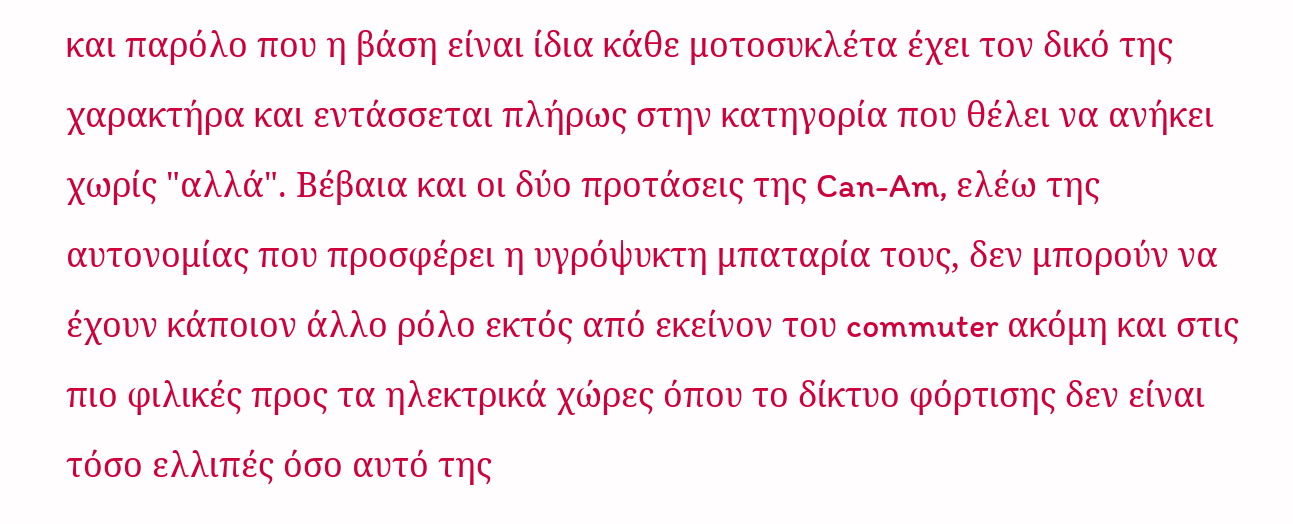και παρόλο που η βάση είναι ίδια κάθε μοτοσυκλέτα έχει τον δικό της χαρακτήρα και εντάσσεται πλήρως στην κατηγορία που θέλει να ανήκει χωρίς "αλλά". Βέβαια και οι δύο προτάσεις της Can-Am, ελέω της αυτονομίας που προσφέρει η υγρόψυκτη μπαταρία τους, δεν μπορούν να έχουν κάποιον άλλο ρόλο εκτός από εκείνον του commuter ακόμη και στις πιο φιλικές προς τα ηλεκτρικά χώρες όπου το δίκτυο φόρτισης δεν είναι τόσο ελλιπές όσο αυτό της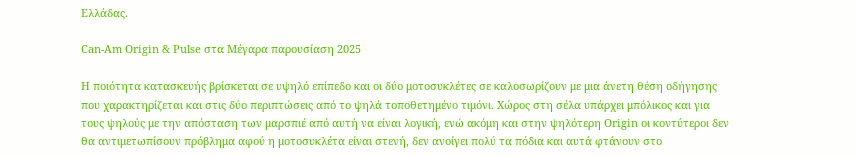Ελλάδας.

Can-Am Origin & Pulse στα Μέγαρα παρουσίαση 2025

Η ποιότητα κατασκευής βρίσκεται σε υψηλό επίπεδο και οι δύο μοτοσυκλέτες σε καλοσωρίζουν με μια άνετη θέση οδήγησης που χαρακτηρίζεται και στις δύο περιπτώσεις από το ψηλά τοποθετημένο τιμόνι. Χώρος στη σέλα υπάρχει μπόλικος και για τους ψηλούς με την απόσταση των μαρσπιέ από αυτή να είναι λογική, ενώ ακόμη και στην ψηλότερη Origin οι κοντύτεροι δεν θα αντιμετωπίσουν πρόβλημα αφού η μοτοσυκλέτα είναι στενή, δεν ανοίγει πολύ τα πόδια και αυτά φτάνουν στο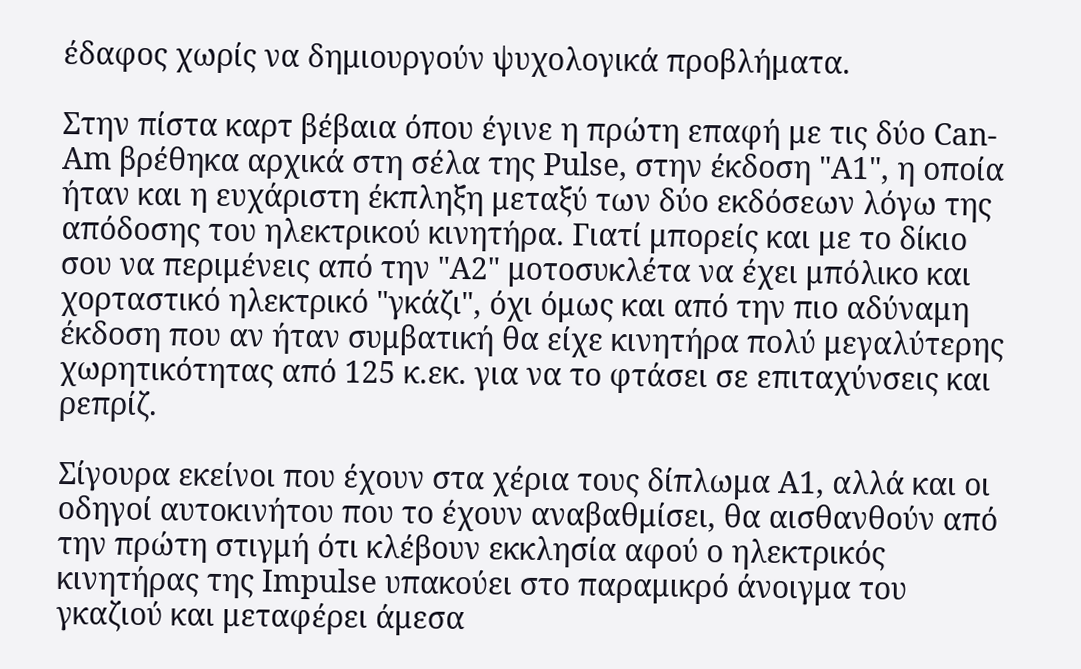έδαφος χωρίς να δημιουργούν ψυχολογικά προβλήματα.

Στην πίστα καρτ βέβαια όπου έγινε η πρώτη επαφή με τις δύο Can-Am βρέθηκα αρχικά στη σέλα της Pulse, στην έκδοση "Α1", η οποία ήταν και η ευχάριστη έκπληξη μεταξύ των δύο εκδόσεων λόγω της απόδοσης του ηλεκτρικού κινητήρα. Γιατί μπορείς και με το δίκιο σου να περιμένεις από την "Α2" μοτοσυκλέτα να έχει μπόλικο και χορταστικό ηλεκτρικό "γκάζι", όχι όμως και από την πιο αδύναμη έκδοση που αν ήταν συμβατική θα είχε κινητήρα πολύ μεγαλύτερης χωρητικότητας από 125 κ.εκ. για να το φτάσει σε επιταχύνσεις και ρεπρίζ.

Σίγουρα εκείνοι που έχουν στα χέρια τους δίπλωμα A1, αλλά και οι οδηγοί αυτοκινήτου που το έχουν αναβαθμίσει, θα αισθανθούν από την πρώτη στιγμή ότι κλέβουν εκκλησία αφού ο ηλεκτρικός κινητήρας της Impulse υπακούει στο παραμικρό άνοιγμα του γκαζιού και μεταφέρει άμεσα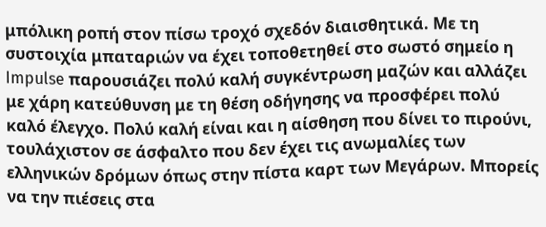μπόλικη ροπή στον πίσω τροχό σχεδόν διαισθητικά. Με τη συστοιχία μπαταριών να έχει τοποθετηθεί στο σωστό σημείο η Impulse παρουσιάζει πολύ καλή συγκέντρωση μαζών και αλλάζει με χάρη κατεύθυνση με τη θέση οδήγησης να προσφέρει πολύ καλό έλεγχο. Πολύ καλή είναι και η αίσθηση που δίνει το πιρούνι, τουλάχιστον σε άσφαλτο που δεν έχει τις ανωμαλίες των ελληνικών δρόμων όπως στην πίστα καρτ των Μεγάρων. Μπορείς να την πιέσεις στα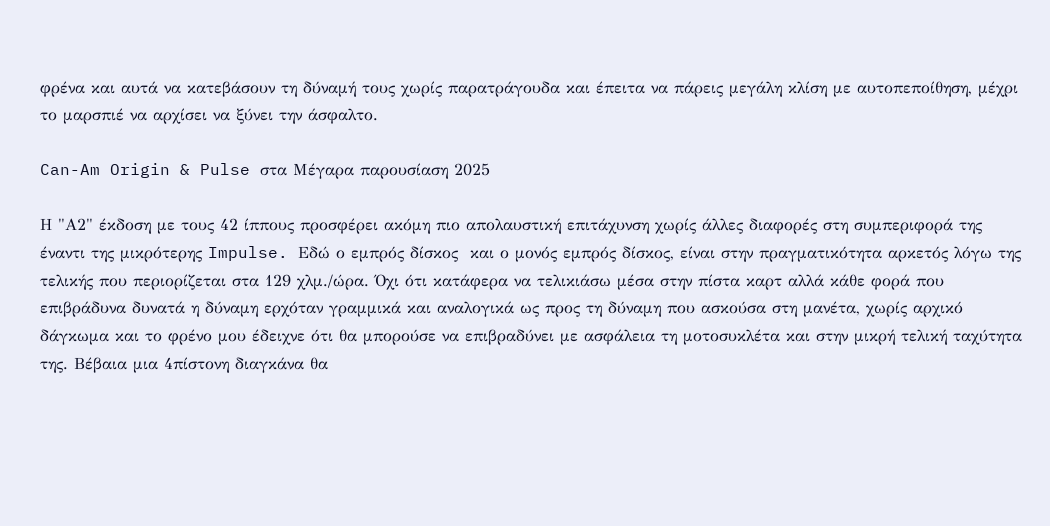φρένα και αυτά να κατεβάσουν τη δύναμή τους χωρίς παρατράγουδα και έπειτα να πάρεις μεγάλη κλίση με αυτοπεποίθηση, μέχρι το μαρσπιέ να αρχίσει να ξύνει την άσφαλτο.

Can-Am Origin & Pulse στα Μέγαρα παρουσίαση 2025

Η "Α2" έκδοση με τους 42 ίππους προσφέρει ακόμη πιο απολαυστική επιτάχυνση χωρίς άλλες διαφορές στη συμπεριφορά της έναντι της μικρότερης Impulse. Εδώ ο εμπρός δίσκος  και ο μονός εμπρός δίσκος, είναι στην πραγματικότητα αρκετός λόγω της τελικής που περιορίζεται στα 129 χλμ./ώρα. Όχι ότι κατάφερα να τελικιάσω μέσα στην πίστα καρτ αλλά κάθε φορά που επιβράδυνα δυνατά η δύναμη ερχόταν γραμμικά και αναλογικά ως προς τη δύναμη που ασκούσα στη μανέτα, χωρίς αρχικό δάγκωμα και το φρένο μου έδειχνε ότι θα μπορούσε να επιβραδύνει με ασφάλεια τη μοτοσυκλέτα και στην μικρή τελική ταχύτητα της. Βέβαια μια 4πίστονη διαγκάνα θα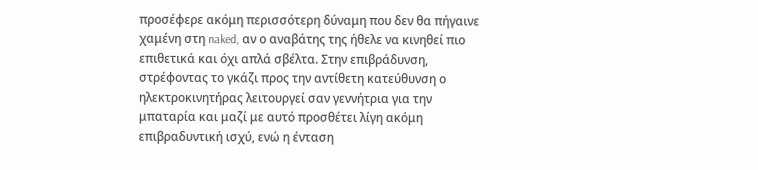προσέφερε ακόμη περισσότερη δύναμη που δεν θα πήγαινε χαμένη στη naked, αν ο αναβάτης της ήθελε να κινηθεί πιο επιθετικά και όχι απλά σβέλτα. Στην επιβράδυνση, στρέφοντας το γκάζι προς την αντίθετη κατεύθυνση ο ηλεκτροκινητήρας λειτουργεί σαν γεννήτρια για την μπαταρία και μαζί με αυτό προσθέτει λίγη ακόμη επιβραδυντική ισχύ, ενώ η ένταση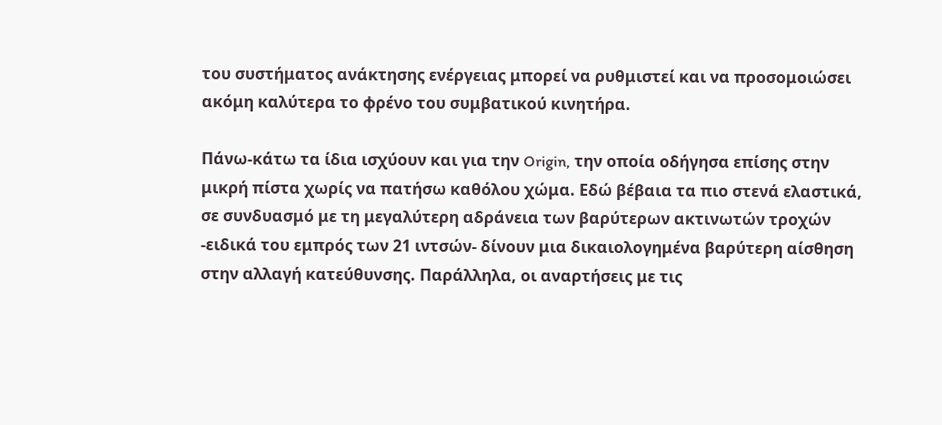του συστήματος ανάκτησης ενέργειας μπορεί να ρυθμιστεί και να προσομοιώσει ακόμη καλύτερα το φρένο του συμβατικού κινητήρα.

Πάνω-κάτω τα ίδια ισχύουν και για την Origin, την οποία οδήγησα επίσης στην μικρή πίστα χωρίς να πατήσω καθόλου χώμα. Εδώ βέβαια τα πιο στενά ελαστικά, σε συνδυασμό με τη μεγαλύτερη αδράνεια των βαρύτερων ακτινωτών τροχών -ειδικά του εμπρός των 21 ιντσών- δίνουν μια δικαιολογημένα βαρύτερη αίσθηση στην αλλαγή κατεύθυνσης. Παράλληλα, οι αναρτήσεις με τις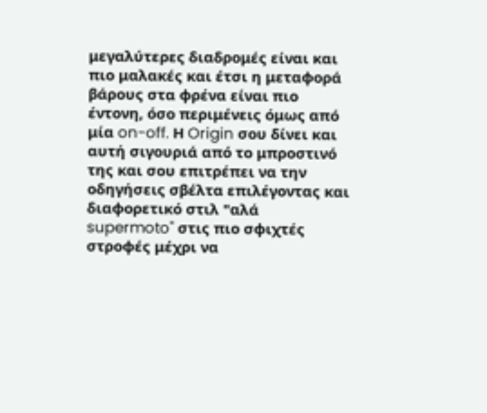μεγαλύτερες διαδρομές είναι και πιο μαλακές και έτσι η μεταφορά βάρους στα φρένα είναι πιο έντονη, όσο περιμένεις όμως από μία on-off. Η Origin σου δίνει και αυτή σιγουριά από το μπροστινό της και σου επιτρέπει να την οδηγήσεις σβέλτα επιλέγοντας και διαφορετικό στιλ "αλά supermoto" στις πιο σφιχτές στροφές μέχρι να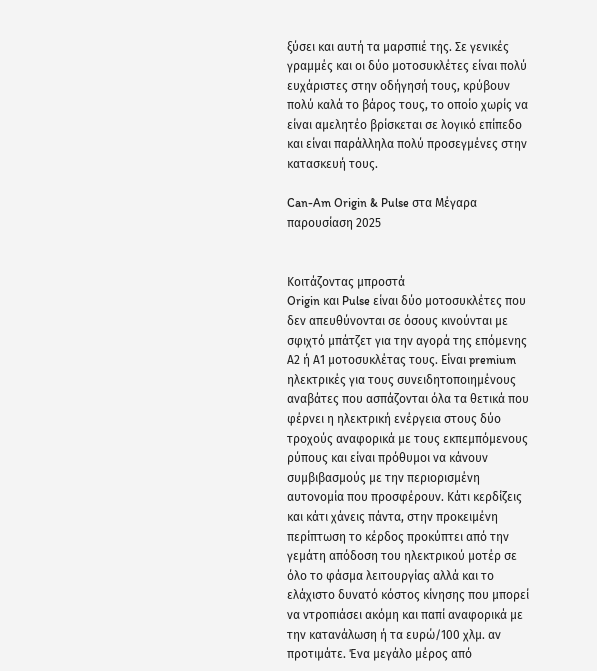ξύσει και αυτή τα μαρσπιέ της. Σε γενικές γραμμές και οι δύο μοτοσυκλέτες είναι πολύ ευχάριστες στην οδήγησή τους, κρύβουν πολύ καλά το βάρος τους, το οποίο χωρίς να είναι αμελητέο βρίσκεται σε λογικό επίπεδο και είναι παράλληλα πολύ προσεγμένες στην κατασκευή τους.

Can-Am Origin & Pulse στα Μέγαρα παρουσίαση 2025


Κοιτάζοντας μπροστά
Origin και Pulse είναι δύο μοτοσυκλέτες που δεν απευθύνονται σε όσους κινούνται με σφιχτό μπάτζετ για την αγορά της επόμενης Α2 ή Α1 μοτοσυκλέτας τους. Είναι premium ηλεκτρικές για τους συνειδητοποιημένους αναβάτες που ασπάζονται όλα τα θετικά που φέρνει η ηλεκτρική ενέργεια στους δύο τροχούς αναφορικά με τους εκπεμπόμενους ρύπους και είναι πρόθυμοι να κάνουν συμβιβασμούς με την περιορισμένη αυτονομία που προσφέρουν. Κάτι κερδίζεις και κάτι χάνεις πάντα, στην προκειμένη περίπτωση το κέρδος προκύπτει από την γεμάτη απόδοση του ηλεκτρικού μοτέρ σε όλο το φάσμα λειτουργίας αλλά και το ελάχιστο δυνατό κόστος κίνησης που μπορεί να ντροπιάσει ακόμη και παπί αναφορικά με την κατανάλωση ή τα ευρώ/100 χλμ. αν προτιμάτε. Ένα μεγάλο μέρος από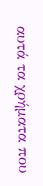αυτά τα χρήματα που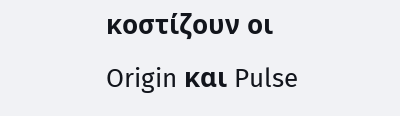κοστίζουν οι Origin και Pulse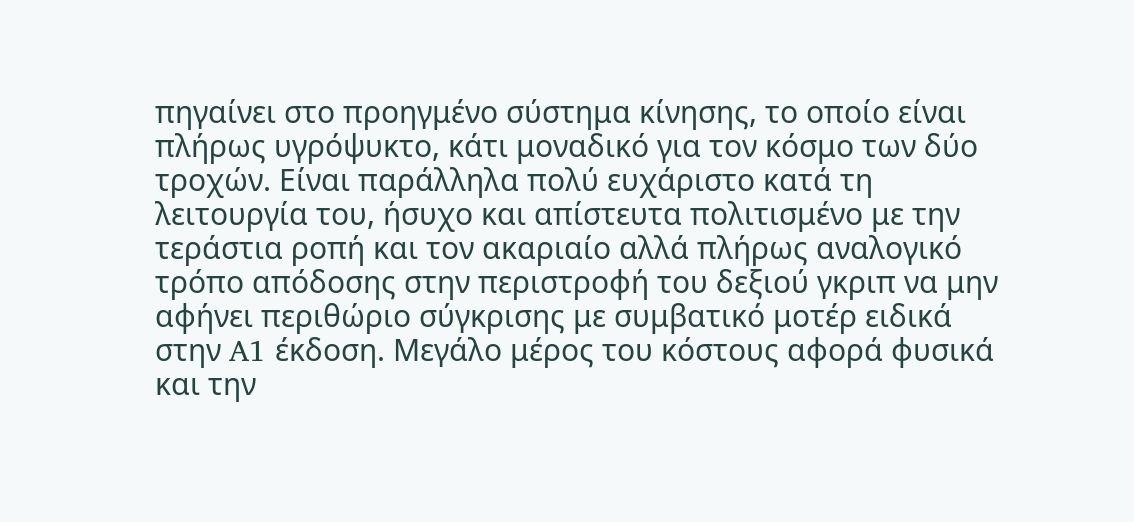πηγαίνει στο προηγμένο σύστημα κίνησης, το οποίο είναι πλήρως υγρόψυκτο, κάτι μοναδικό για τον κόσμο των δύο τροχών. Είναι παράλληλα πολύ ευχάριστο κατά τη λειτουργία του, ήσυχο και απίστευτα πολιτισμένο με την τεράστια ροπή και τον ακαριαίο αλλά πλήρως αναλογικό τρόπο απόδοσης στην περιστροφή του δεξιού γκριπ να μην αφήνει περιθώριο σύγκρισης με συμβατικό μοτέρ ειδικά στην A1 έκδοση. Μεγάλο μέρος του κόστους αφορά φυσικά και την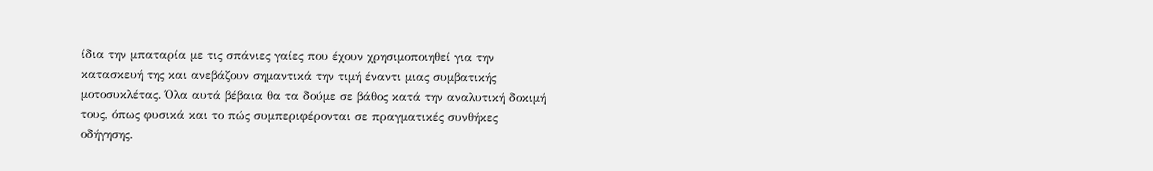ίδια την μπαταρία με τις σπάνιες γαίες που έχουν χρησιμοποιηθεί για την κατασκευή της και ανεβάζουν σημαντικά την τιμή έναντι μιας συμβατικής μοτοσυκλέτας. Όλα αυτά βέβαια θα τα δούμε σε βάθος κατά την αναλυτική δοκιμή τους, όπως φυσικά και το πώς συμπεριφέρονται σε πραγματικές συνθήκες οδήγησης.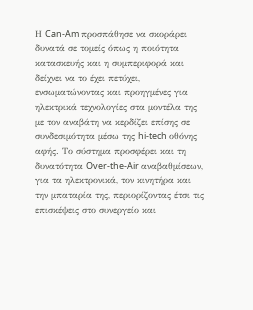Η Can-Am προσπάθησε να σκοράρει δυνατά σε τομείς όπως η ποιότητα κατασκευής και η συμπεριφορά και δείχνει να το έχει πετύχει, ενσωματώνοντας και προηγμένες για ηλεκτρικά τεχνολογίες στα μοντέλα της με τον αναβάτη να κερδίζει επίσης σε συνδεσιμότητα μέσω της hi-tech οθόνης αφής. Το σύστημα προσφέρει και τη δυνατότητα Over-the-Air αναβαθμίσεων, για τα ηλεκτρονικά, τον κινητήρα και την μπαταρία της, περιορίζοντας έτσι τις επισκέψεις στο συνεργείο και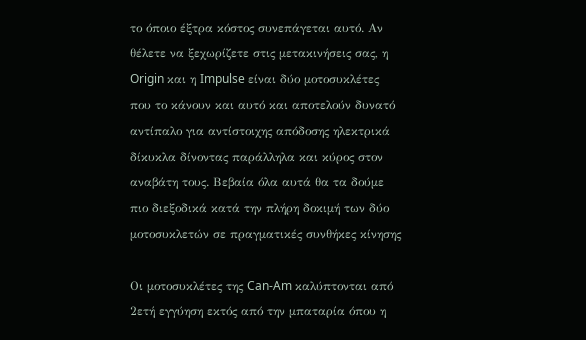το όποιο έξτρα κόστος συνεπάγεται αυτό. Αν θέλετε να ξεχωρίζετε στις μετακινήσεις σας, η Origin και η Impulse είναι δύο μοτοσυκλέτες που το κάνουν και αυτό και αποτελούν δυνατό αντίπαλο για αντίστοιχης απόδοσης ηλεκτρικά δίκυκλα δίνοντας παράλληλα και κύρος στον αναβάτη τους. Βεβαία όλα αυτά θα τα δούμε πιο διεξοδικά κατά την πλήρη δοκιμή των δύο μοτοσυκλετών σε πραγματικές συνθήκες κίνησης

Οι μοτοσυκλέτες της Can-Am καλύπτονται από 2ετή εγγύηση εκτός από την μπαταρία όπου η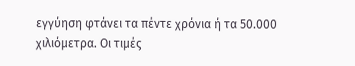εγγύηση φτάνει τα πέντε χρόνια ή τα 50.000 χιλιόμετρα. Οι τιμές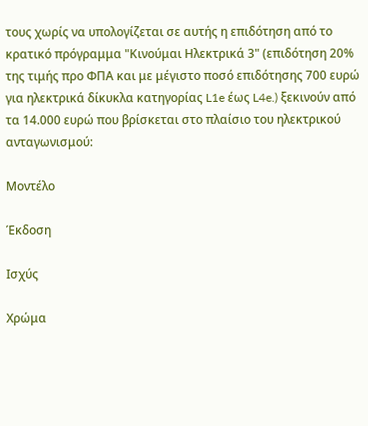τους χωρίς να υπολογίζεται σε αυτής η επιδότηση από το κρατικό πρόγραμμα "Κινούμαι Ηλεκτρικά 3" (επιδότηση 20% της τιμής προ ΦΠΑ και με μέγιστο ποσό επιδότησης 700 ευρώ για ηλεκτρικά δίκυκλα κατηγορίας L1e έως L4e.) ξεκινούν από τα 14.000 ευρώ που βρίσκεται στο πλαίσιο του ηλεκτρικού ανταγωνισμού:

Μοντέλο

Έκδοση

Ισχύς

Χρώμα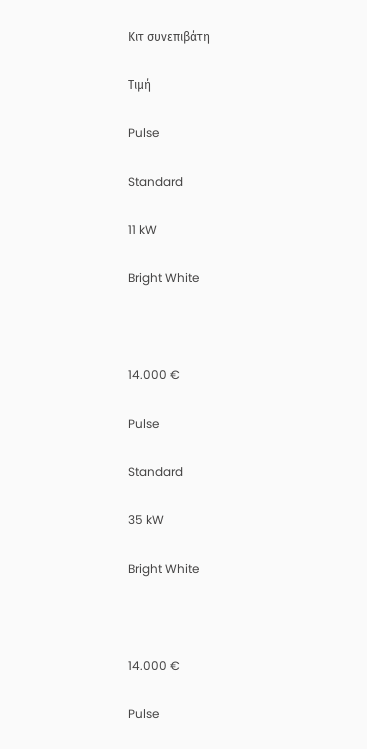Κιτ συνεπιβάτη

Τιμή

Pulse

Standard

11 kW

Bright White



14.000 €

Pulse

Standard

35 kW

Bright White



14.000 €

Pulse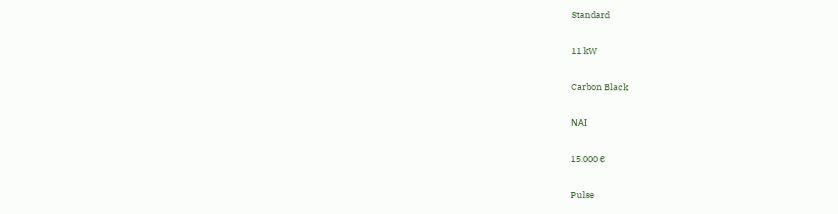Standard

11 kW

Carbon Black

ΝΑΙ

15.000 €

Pulse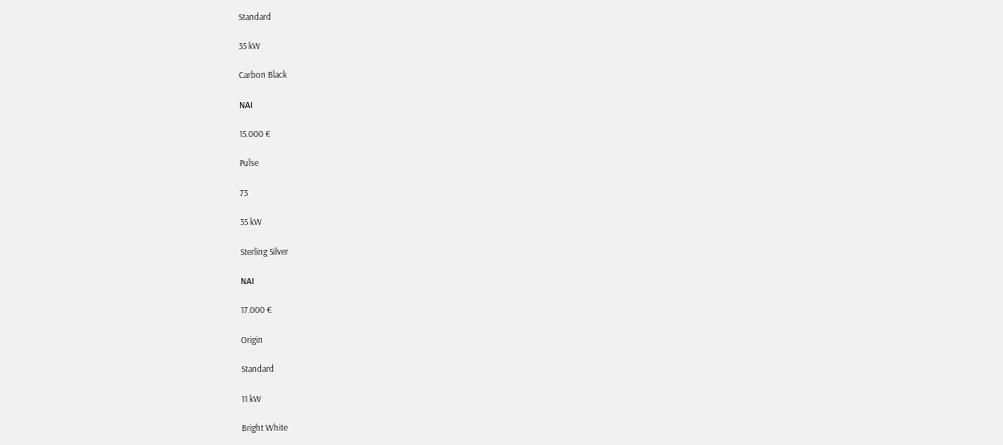Standard

35 kW

Carbon Black

ΝΑΙ

15.000 €

Pulse

73

35 kW

Sterling Silver

ΝΑΙ

17.000 €

Origin

Standard

11 kW

Bright White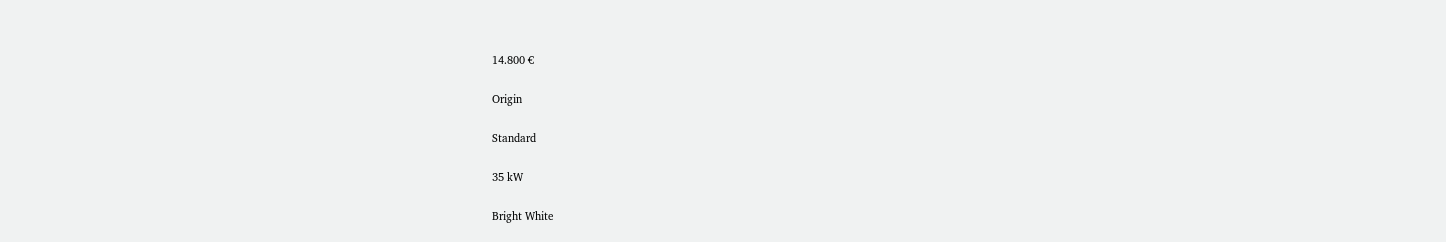14.800 €

Origin

Standard

35 kW

Bright White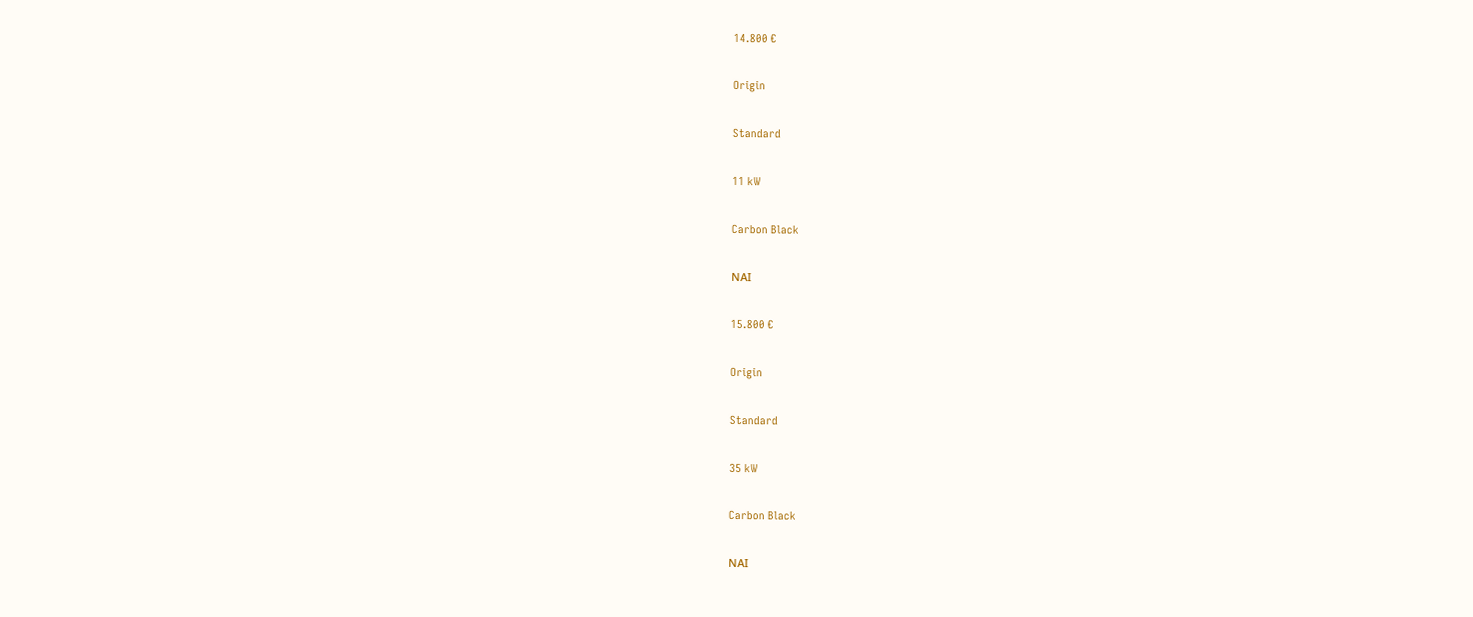14.800 €

Origin

Standard

11 kW

Carbon Black

ΝΑΙ

15.800 €

Origin

Standard

35 kW

Carbon Black

ΝΑΙ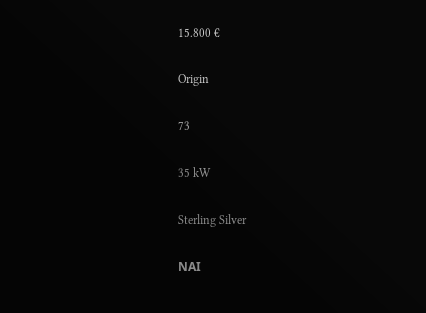15.800 €

Origin

73

35 kW

Sterling Silver

ΝΑΙ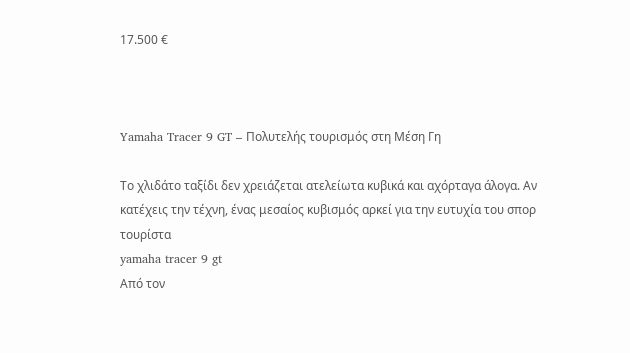17.500 €



Yamaha Tracer 9 GT – Πολυτελής τουρισμός στη Μέση Γη

Το χλιδάτο ταξίδι δεν χρειάζεται ατελείωτα κυβικά και αχόρταγα άλογα. Αν κατέχεις την τέχνη, ένας μεσαίος κυβισμός αρκεί για την ευτυχία του σπορ τουρίστα
yamaha tracer 9 gt
Από τον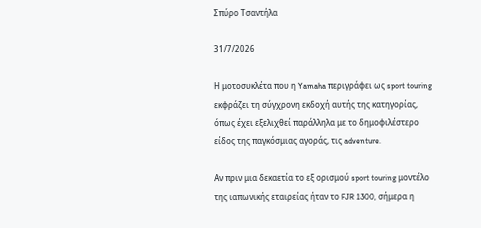Σπύρο Τσαντήλα

31/7/2026

Η μοτοσυκλέτα που η Yamaha περιγράφει ως sport touring εκφράζει τη σύγχρονη εκδοχή αυτής της κατηγορίας, όπως έχει εξελιχθεί παράλληλα με το δημοφιλέστερο είδος της παγκόσμιας αγοράς, τις adventure.

Αν πριν μια δεκαετία το εξ ορισμού sport touring μοντέλο της ιαπωνικής εταιρείας ήταν το FJR 1300, σήμερα η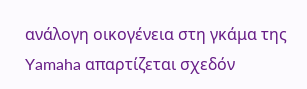ανάλογη οικογένεια στη γκάμα της Yamaha απαρτίζεται σχεδόν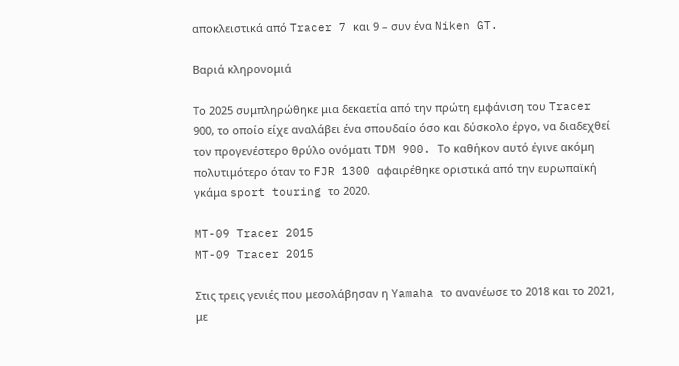αποκλειστικά από Tracer 7 και 9 – συν ένα Niken GT.

Βαριά κληρονομιά

Το 2025 συμπληρώθηκε μια δεκαετία από την πρώτη εμφάνιση του Tracer 900, το οποίο είχε αναλάβει ένα σπουδαίο όσο και δύσκολο έργο, να διαδεχθεί τον προγενέστερο θρύλο ονόματι TDM 900. Το καθήκον αυτό έγινε ακόμη πολυτιμότερο όταν το FJR 1300 αφαιρέθηκε οριστικά από την ευρωπαϊκή γκάμα sport touring το 2020.

MT-09 Tracer 2015
MT-09 Tracer 2015

Στις τρεις γενιές που μεσολάβησαν η Yamaha το ανανέωσε το 2018 και το 2021, με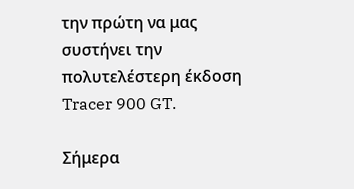την πρώτη να μας συστήνει την πολυτελέστερη έκδοση Tracer 900 GT.

Σήμερα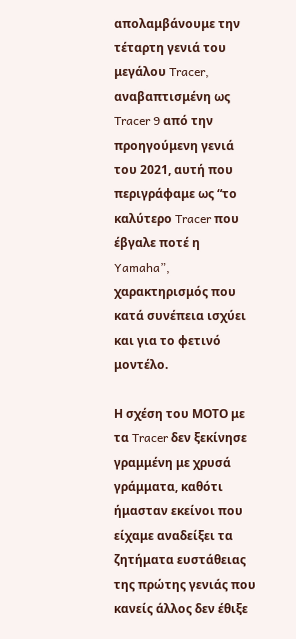απολαμβάνουμε την τέταρτη γενιά του μεγάλου Tracer, αναβαπτισμένη ως Tracer 9 από την προηγούμενη γενιά του 2021, αυτή που περιγράφαμε ως “το καλύτερο Tracer που έβγαλε ποτέ η Yamaha”, χαρακτηρισμός που κατά συνέπεια ισχύει και για το φετινό μοντέλο.

Η σχέση του ΜΟΤΟ με τα Tracer δεν ξεκίνησε γραμμένη με χρυσά γράμματα, καθότι ήμασταν εκείνοι που είχαμε αναδείξει τα ζητήματα ευστάθειας της πρώτης γενιάς που κανείς άλλος δεν έθιξε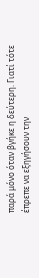παρά μόνο όταν βγήκε η δεύτερη. Γιατί τότε έπρεπε να εξηγήσουν την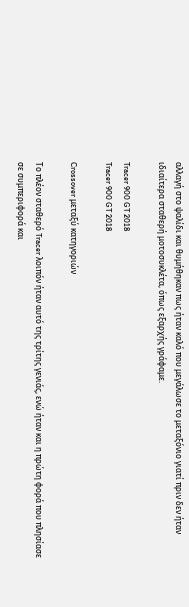αλλαγή στο ψαλίδι και θυμήθηκαν πως ήταν καλό που μεγάλωσε το μεταξόνιο γιατί πριν δεν ήταν ιδιαίτερα σταθερή μοτοσυκλέτα, όπως εξαρχής γράφαμε.

Tracer 900 GT 2018
Tracer 900 GT 2018

Crossover μεταξύ κατηγοριών

Το πλέον σταθερό Tracer λοιπόν ήταν αυτό της τρίτης γενιάς, ενώ ήταν και η πρώτη φορά που πλησίασε σε συμπεριφορά και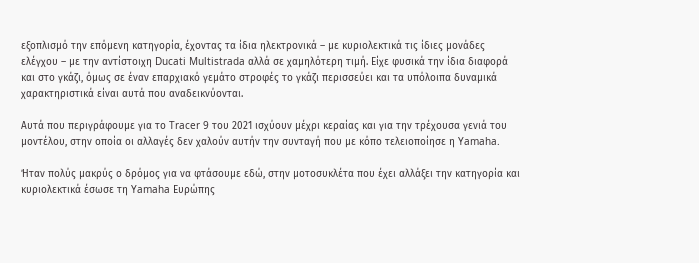εξοπλισμό την επόμενη κατηγορία, έχοντας τα ίδια ηλεκτρονικά – με κυριολεκτικά τις ίδιες μονάδες ελέγχου – με την αντίστοιχη Ducati Multistrada αλλά σε χαμηλότερη τιμή. Είχε φυσικά την ίδια διαφορά και στο γκάζι, όμως σε έναν επαρχιακό γεμάτο στροφές το γκάζι περισσεύει και τα υπόλοιπα δυναμικά χαρακτηριστικά είναι αυτά που αναδεικνύονται.

Αυτά που περιγράφουμε για το Tracer 9 του 2021 ισχύουν μέχρι κεραίας και για την τρέχουσα γενιά του μοντέλου, στην οποία οι αλλαγές δεν χαλούν αυτήν την συνταγή που με κόπο τελειοποίησε η Yamaha.

Ήταν πολύς μακρύς ο δρόμος για να φτάσουμε εδώ, στην μοτοσυκλέτα που έχει αλλάξει την κατηγορία και κυριολεκτικά έσωσε τη Yamaha Ευρώπης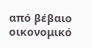από βέβαιο οικονομικό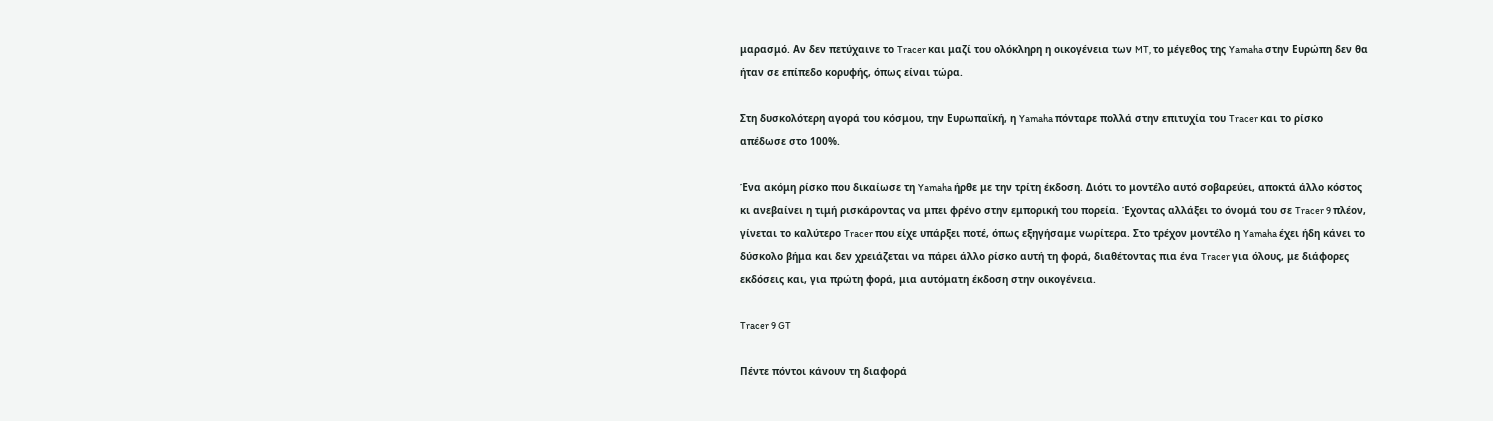μαρασμό. Αν δεν πετύχαινε το Tracer και μαζί του ολόκληρη η οικογένεια των MT, το μέγεθος της Yamaha στην Ευρώπη δεν θα ήταν σε επίπεδο κορυφής, όπως είναι τώρα.

Στη δυσκολότερη αγορά του κόσμου, την Ευρωπαϊκή, η Yamaha πόνταρε πολλά στην επιτυχία του Tracer και το ρίσκο απέδωσε στο 100%.

Ένα ακόμη ρίσκο που δικαίωσε τη Yamaha ήρθε με την τρίτη έκδοση. Διότι το μοντέλο αυτό σοβαρεύει, αποκτά άλλο κόστος κι ανεβαίνει η τιμή ρισκάροντας να μπει φρένο στην εμπορική του πορεία. Έχοντας αλλάξει το όνομά του σε Tracer 9 πλέον, γίνεται το καλύτερο Tracer που είχε υπάρξει ποτέ, όπως εξηγήσαμε νωρίτερα. Στο τρέχον μοντέλο η Yamaha έχει ήδη κάνει το δύσκολο βήμα και δεν χρειάζεται να πάρει άλλο ρίσκο αυτή τη φορά, διαθέτοντας πια ένα Tracer για όλους, με διάφορες εκδόσεις και, για πρώτη φορά, μια αυτόματη έκδοση στην οικογένεια.

Tracer 9 GT

Πέντε πόντοι κάνουν τη διαφορά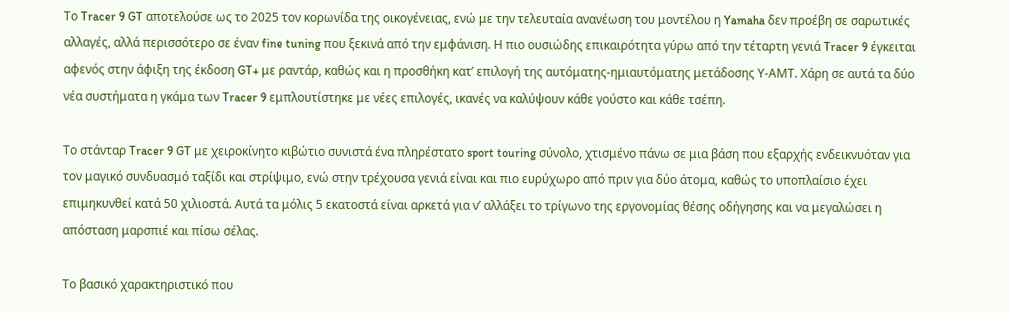Το Tracer 9 GT αποτελούσε ως το 2025 τον κορωνίδα της οικογένειας, ενώ με την τελευταία ανανέωση του μοντέλου η Yamaha δεν προέβη σε σαρωτικές αλλαγές, αλλά περισσότερο σε έναν fine tuning που ξεκινά από την εμφάνιση. Η πιο ουσιώδης επικαιρότητα γύρω από την τέταρτη γενιά Tracer 9 έγκειται αφενός στην άφιξη της έκδοση GT+ με ραντάρ, καθώς και η προσθήκη κατ’ επιλογή της αυτόματης-ημιαυτόματης μετάδοσης Υ-ΑΜΤ. Χάρη σε αυτά τα δύο νέα συστήματα η γκάμα των Tracer 9 εμπλουτίστηκε με νέες επιλογές, ικανές να καλύψουν κάθε γούστο και κάθε τσέπη.

Το στάνταρ Tracer 9 GT με χειροκίνητο κιβώτιο συνιστά ένα πληρέστατο sport touring σύνολο, χτισμένο πάνω σε μια βάση που εξαρχής ενδεικνυόταν για τον μαγικό συνδυασμό ταξίδι και στρίψιμο, ενώ στην τρέχουσα γενιά είναι και πιο ευρύχωρο από πριν για δύο άτομα, καθώς το υποπλαίσιο έχει επιμηκυνθεί κατά 50 χιλιοστά. Αυτά τα μόλις 5 εκατοστά είναι αρκετά για ν’ αλλάξει το τρίγωνο της εργονομίας θέσης οδήγησης και να μεγαλώσει η απόσταση μαρσπιέ και πίσω σέλας.

Το βασικό χαρακτηριστικό που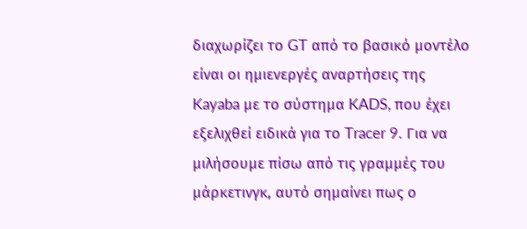διαχωρίζει το GT από το βασικό μοντέλο είναι οι ημιενεργές αναρτήσεις της Kayaba με το σύστημα KADS, που έχει εξελιχθεί ειδικά για το Tracer 9. Για να μιλήσουμε πίσω από τις γραμμές του μάρκετινγκ, αυτό σημαίνει πως ο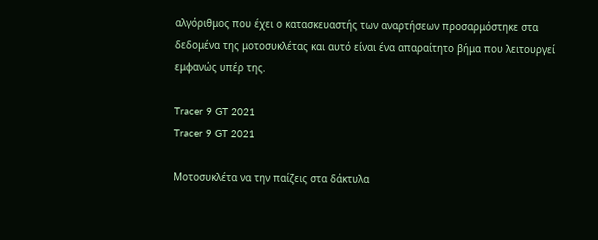αλγόριθμος που έχει ο κατασκευαστής των αναρτήσεων προσαρμόστηκε στα δεδομένα της μοτοσυκλέτας και αυτό είναι ένα απαραίτητο βήμα που λειτουργεί εμφανώς υπέρ της.

Tracer 9 GT 2021
Tracer 9 GT 2021

Μοτοσυκλέτα να την παίζεις στα δάκτυλα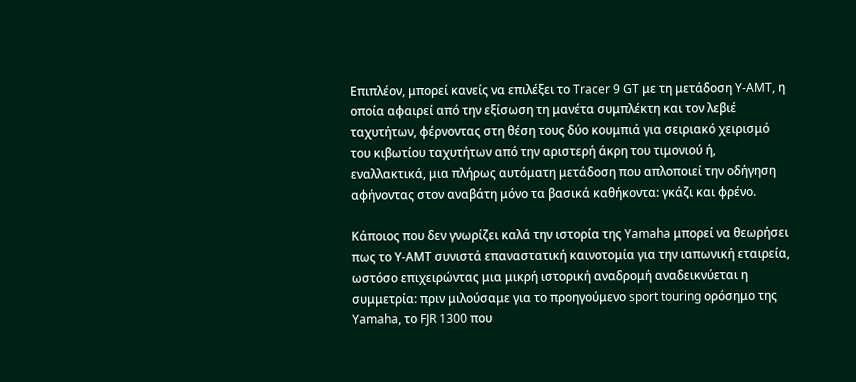Επιπλέον, μπορεί κανείς να επιλέξει το Tracer 9 GT με τη μετάδοση Y-AMT, η οποία αφαιρεί από την εξίσωση τη μανέτα συμπλέκτη και τον λεβιέ ταχυτήτων, φέρνοντας στη θέση τους δύο κουμπιά για σειριακό χειρισμό του κιβωτίου ταχυτήτων από την αριστερή άκρη του τιμονιού ή, εναλλακτικά, μια πλήρως αυτόματη μετάδοση που απλοποιεί την οδήγηση αφήνοντας στον αναβάτη μόνο τα βασικά καθήκοντα: γκάζι και φρένο.

Κάποιος που δεν γνωρίζει καλά την ιστορία της Yamaha μπορεί να θεωρήσει πως το Υ-ΑΜΤ συνιστά επαναστατική καινοτομία για την ιαπωνική εταιρεία, ωστόσο επιχειρώντας μια μικρή ιστορική αναδρομή αναδεικνύεται η συμμετρία: πριν μιλούσαμε για το προηγούμενο sport touring ορόσημο της Yamaha, το FJR 1300 που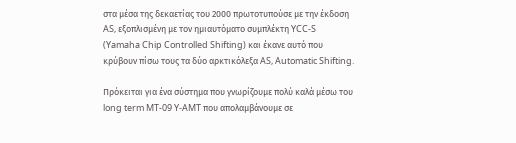στα μέσα της δεκαετίας του 2000 πρωτοτυπούσε με την έκδοση AS, εξοπλισμένη με τον ημιαυτόματο συμπλέκτη YCC-S (Yamaha Chip Controlled Shifting) και έκανε αυτό που κρύβουν πίσω τους τα δύο αρκτικόλεξα AS, Automatic Shifting.

Πρόκειται για ένα σύστημα που γνωρίζουμε πολύ καλά μέσω του long term MT-09 Y-AMT που απολαμβάνουμε σε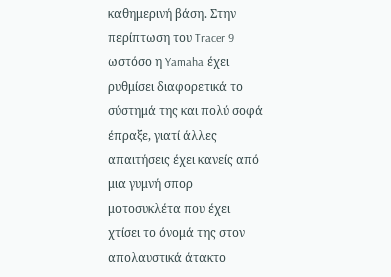καθημερινή βάση. Στην περίπτωση του Tracer 9 ωστόσο η Yamaha έχει ρυθμίσει διαφορετικά το σύστημά της και πολύ σοφά έπραξε, γιατί άλλες απαιτήσεις έχει κανείς από μια γυμνή σπορ μοτοσυκλέτα που έχει χτίσει το όνομά της στον απολαυστικά άτακτο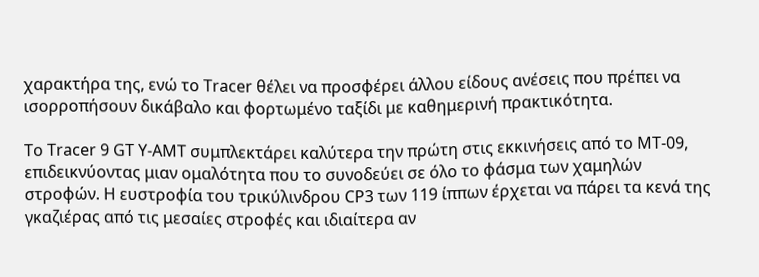χαρακτήρα της, ενώ το Tracer θέλει να προσφέρει άλλου είδους ανέσεις που πρέπει να ισορροπήσουν δικάβαλο και φορτωμένο ταξίδι με καθημερινή πρακτικότητα.

Το Tracer 9 GT Y-AMT συμπλεκτάρει καλύτερα την πρώτη στις εκκινήσεις από το MT-09, επιδεικνύοντας μιαν ομαλότητα που το συνοδεύει σε όλο το φάσμα των χαμηλών στροφών. Η ευστροφία του τρικύλινδρου CP3 των 119 ίππων έρχεται να πάρει τα κενά της γκαζιέρας από τις μεσαίες στροφές και ιδιαίτερα αν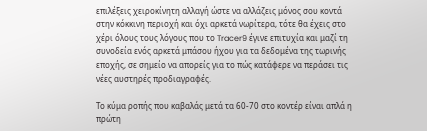επιλέξεις χειροκίνητη αλλαγή ώστε να αλλάζεις μόνος σου κοντά στην κόκκινη περιοχή και όχι αρκετά νωρίτερα, τότε θα έχεις στο χέρι όλους τους λόγους που το Tracer9 έγινε επιτυχία και μαζί τη συνοδεία ενός αρκετά μπάσου ήχου για τα δεδομένα της τωρινής εποχής, σε σημείο να απορείς για το πώς κατάφερε να περάσει τις νέες αυστηρές προδιαγραφές.

Το κύμα ροπής που καβαλάς μετά τα 60-70 στο κοντέρ είναι απλά η πρώτη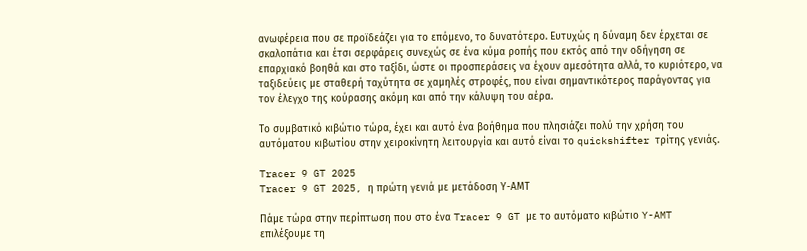ανωφέρεια που σε προϊδεάζει για το επόμενο, το δυνατότερο. Ευτυχώς η δύναμη δεν έρχεται σε σκαλοπάτια και έτσι σερφάρεις συνεχώς σε ένα κύμα ροπής που εκτός από την οδήγηση σε επαρχιακό βοηθά και στο ταξίδι, ώστε οι προσπεράσεις να έχουν αμεσότητα αλλά, το κυριότερο, να ταξιδεύεις με σταθερή ταχύτητα σε χαμηλές στροφές, που είναι σημαντικότερος παράγοντας για τον έλεγχο της κούρασης ακόμη και από την κάλυψη του αέρα.

Το συμβατικό κιβώτιο τώρα, έχει και αυτό ένα βοήθημα που πλησιάζει πολύ την χρήση του αυτόματου κιβωτίου στην χειροκίνητη λειτουργία και αυτό είναι το quickshifter τρίτης γενιάς.

Tracer 9 GT 2025
Tracer 9 GT 2025, η πρώτη γενιά με μετάδοση Υ-ΑΜΤ

Πάμε τώρα στην περίπτωση που στο ένα Tracer 9 GT με το αυτόματο κιβώτιο Y-AMT επιλέξουμε τη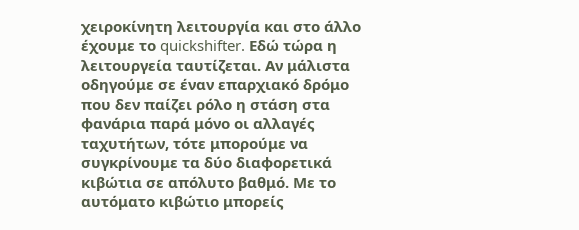χειροκίνητη λειτουργία και στο άλλο έχουμε το quickshifter. Εδώ τώρα η λειτουργεία ταυτίζεται. Αν μάλιστα οδηγούμε σε έναν επαρχιακό δρόμο που δεν παίζει ρόλο η στάση στα φανάρια παρά μόνο οι αλλαγές ταχυτήτων, τότε μπορούμε να συγκρίνουμε τα δύο διαφορετικά κιβώτια σε απόλυτο βαθμό. Με το αυτόματο κιβώτιο μπορείς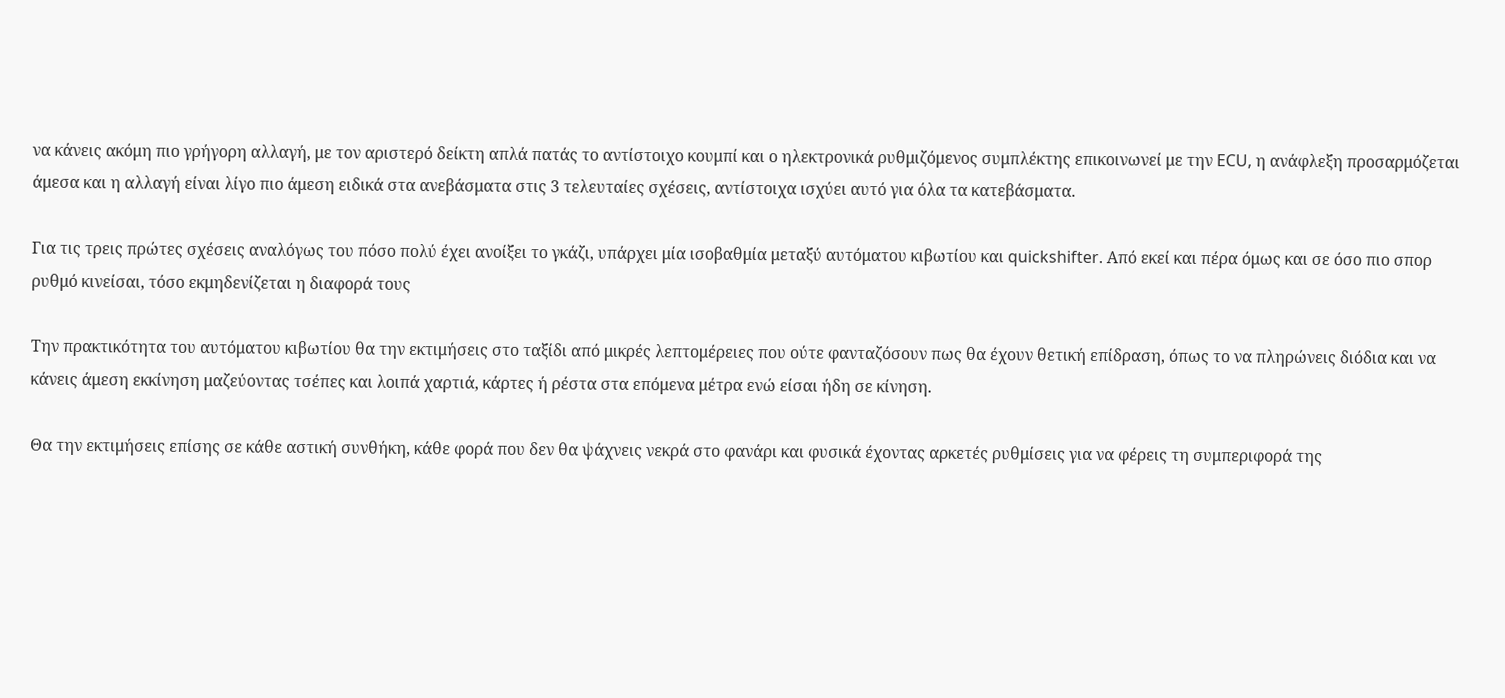να κάνεις ακόμη πιο γρήγορη αλλαγή, με τον αριστερό δείκτη απλά πατάς το αντίστοιχο κουμπί και ο ηλεκτρονικά ρυθμιζόμενος συμπλέκτης επικοινωνεί με την ECU, η ανάφλεξη προσαρμόζεται άμεσα και η αλλαγή είναι λίγο πιο άμεση ειδικά στα ανεβάσματα στις 3 τελευταίες σχέσεις, αντίστοιχα ισχύει αυτό για όλα τα κατεβάσματα.

Για τις τρεις πρώτες σχέσεις αναλόγως του πόσο πολύ έχει ανοίξει το γκάζι, υπάρχει μία ισοβαθμία μεταξύ αυτόματου κιβωτίου και quickshifter. Από εκεί και πέρα όμως και σε όσο πιο σπορ ρυθμό κινείσαι, τόσο εκμηδενίζεται η διαφορά τους

Την πρακτικότητα του αυτόματου κιβωτίου θα την εκτιμήσεις στο ταξίδι από μικρές λεπτομέρειες που ούτε φανταζόσουν πως θα έχουν θετική επίδραση, όπως το να πληρώνεις διόδια και να κάνεις άμεση εκκίνηση μαζεύοντας τσέπες και λοιπά χαρτιά, κάρτες ή ρέστα στα επόμενα μέτρα ενώ είσαι ήδη σε κίνηση.

Θα την εκτιμήσεις επίσης σε κάθε αστική συνθήκη, κάθε φορά που δεν θα ψάχνεις νεκρά στο φανάρι και φυσικά έχοντας αρκετές ρυθμίσεις για να φέρεις τη συμπεριφορά της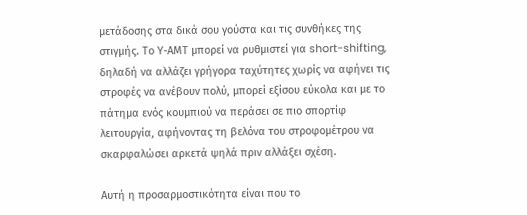μετάδοσης στα δικά σου γούστα και τις συνθήκες της στιγμής. Το Υ-ΑΜΤ μπορεί να ρυθμιστεί για short-shifting, δηλαδή να αλλάζει γρήγορα ταχύτητες χωρίς να αφήνει τις στροφές να ανέβουν πολύ, μπορεί εξίσου εύκολα και με το πάτημα ενός κουμπιού να περάσει σε πιο σπορτίφ λειτουργία, αφήνοντας τη βελόνα του στροφομέτρου να σκαρφαλώσει αρκετά ψηλά πριν αλλάξει σχέση.

Αυτή η προσαρμοστικότητα είναι που το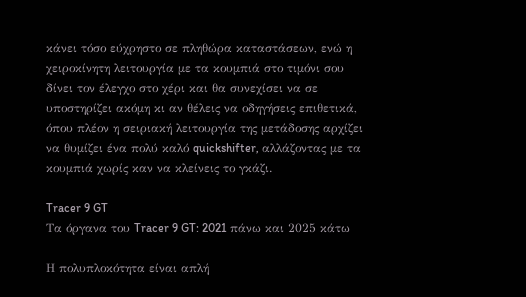κάνει τόσο εύχρηστο σε πληθώρα καταστάσεων, ενώ η χειροκίνητη λειτουργία με τα κουμπιά στο τιμόνι σου δίνει τον έλεγχο στο χέρι και θα συνεχίσει να σε υποστηρίζει ακόμη κι αν θέλεις να οδηγήσεις επιθετικά, όπου πλέον η σειριακή λειτουργία της μετάδοσης αρχίζει να θυμίζει ένα πολύ καλό quickshifter, αλλάζοντας με τα κουμπιά χωρίς καν να κλείνεις το γκάζι.

Tracer 9 GT
Τα όργανα του Tracer 9 GT: 2021 πάνω και 2025 κάτω

Η πολυπλοκότητα είναι απλή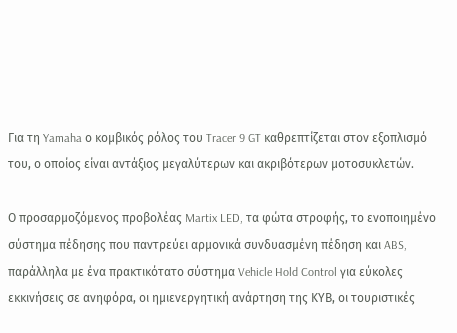Για τη Yamaha ο κομβικός ρόλος του Tracer 9 GT καθρεπτίζεται στον εξοπλισμό του, ο οποίος είναι αντάξιος μεγαλύτερων και ακριβότερων μοτοσυκλετών.

Ο προσαρμοζόμενος προβολέας Martix LED, τα φώτα στροφής, το ενοποιημένο σύστημα πέδησης που παντρεύει αρμονικά συνδυασμένη πέδηση και ABS, παράλληλα με ένα πρακτικότατο σύστημα Vehicle Hold Control για εύκολες εκκινήσεις σε ανηφόρα, οι ημιενεργητική ανάρτηση της ΚΥΒ, οι τουριστικές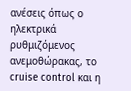ανέσεις όπως ο ηλεκτρικά ρυθμιζόμενος ανεμοθώρακας, το cruise control και η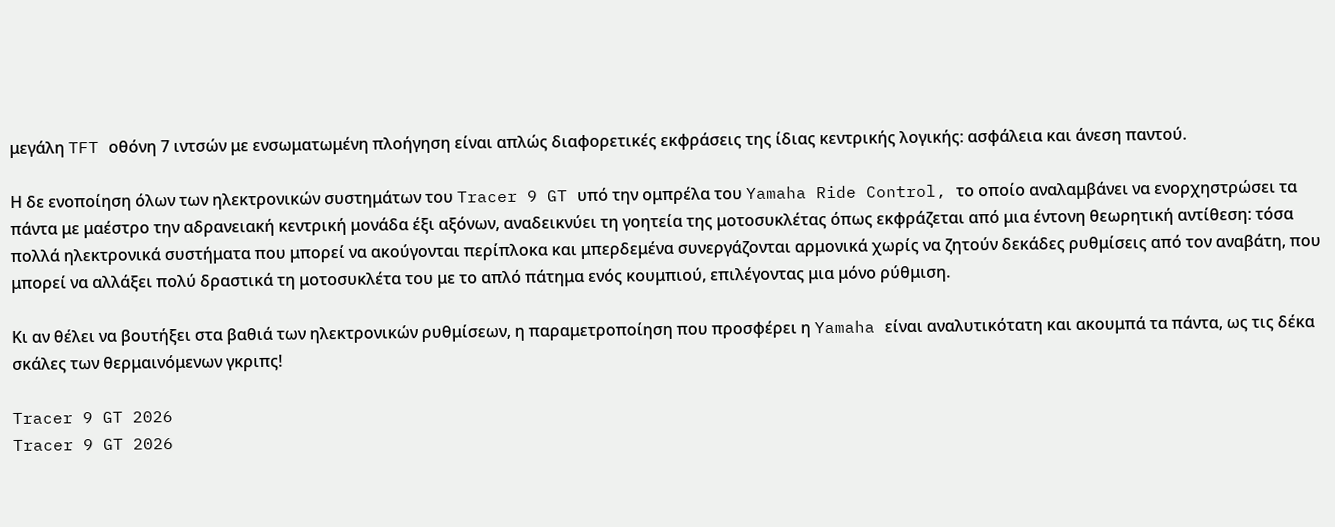μεγάλη TFT οθόνη 7 ιντσών με ενσωματωμένη πλοήγηση είναι απλώς διαφορετικές εκφράσεις της ίδιας κεντρικής λογικής: ασφάλεια και άνεση παντού.

Η δε ενοποίηση όλων των ηλεκτρονικών συστημάτων του Tracer 9 GT υπό την ομπρέλα του Yamaha Ride Control, το οποίο αναλαμβάνει να ενορχηστρώσει τα πάντα με μαέστρο την αδρανειακή κεντρική μονάδα έξι αξόνων, αναδεικνύει τη γοητεία της μοτοσυκλέτας όπως εκφράζεται από μια έντονη θεωρητική αντίθεση: τόσα πολλά ηλεκτρονικά συστήματα που μπορεί να ακούγονται περίπλοκα και μπερδεμένα συνεργάζονται αρμονικά χωρίς να ζητούν δεκάδες ρυθμίσεις από τον αναβάτη, που μπορεί να αλλάξει πολύ δραστικά τη μοτοσυκλέτα του με το απλό πάτημα ενός κουμπιού, επιλέγοντας μια μόνο ρύθμιση.

Κι αν θέλει να βουτήξει στα βαθιά των ηλεκτρονικών ρυθμίσεων, η παραμετροποίηση που προσφέρει η Yamaha είναι αναλυτικότατη και ακουμπά τα πάντα, ως τις δέκα σκάλες των θερμαινόμενων γκριπς!

Tracer 9 GT 2026
Tracer 9 GT 2026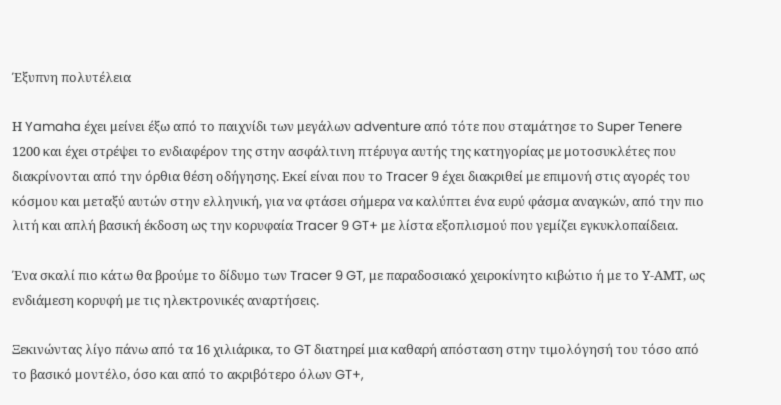Έξυπνη πολυτέλεια

Η Yamaha έχει μείνει έξω από το παιχνίδι των μεγάλων adventure από τότε που σταμάτησε το Super Tenere 1200 και έχει στρέψει το ενδιαφέρον της στην ασφάλτινη πτέρυγα αυτής της κατηγορίας με μοτοσυκλέτες που διακρίνονται από την όρθια θέση οδήγησης. Εκεί είναι που το Tracer 9 έχει διακριθεί με επιμονή στις αγορές του κόσμου και μεταξύ αυτών στην ελληνική, για να φτάσει σήμερα να καλύπτει ένα ευρύ φάσμα αναγκών, από την πιο λιτή και απλή βασική έκδοση ως την κορυφαία Tracer 9 GT+ με λίστα εξοπλισμού που γεμίζει εγκυκλοπαίδεια.

Ένα σκαλί πιο κάτω θα βρούμε το δίδυμο των Tracer 9 GT, με παραδοσιακό χειροκίνητο κιβώτιο ή με το Υ-ΑΜΤ, ως ενδιάμεση κορυφή με τις ηλεκτρονικές αναρτήσεις.

Ξεκινώντας λίγο πάνω από τα 16 χιλιάρικα, το GT διατηρεί μια καθαρή απόσταση στην τιμολόγησή του τόσο από το βασικό μοντέλο, όσο και από το ακριβότερο όλων GT+,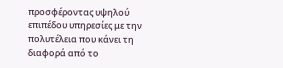προσφέροντας υψηλού επιπέδου υπηρεσίες με την πολυτέλεια που κάνει τη διαφορά από το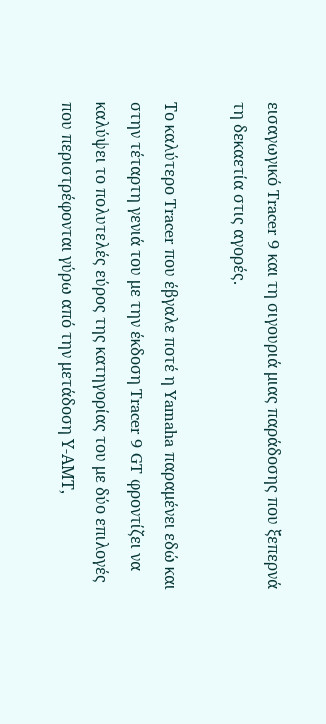εισαγωγικό Tracer 9 και τη σιγουριά μιας παράδοσης που ξεπερνά τη δεκαετία στις αγορές.

Το καλύτερο Tracer που έβγαλε ποτέ η Yamaha παραμένει εδώ και στην τέταρτη γενιά του με την έκδοση Tracer 9 GT φροντίζει να καλύψει το πολυτελές εύρος της κατηγορίας του με δύο επιλογές που περιστρέφονται γύρω από την μετάδοση Υ-ΑΜΤ,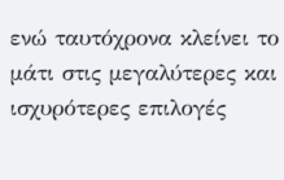ενώ ταυτόχρονα κλείνει το μάτι στις μεγαλύτερες και ισχυρότερες επιλογές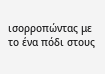ισορροπώντας με το ένα πόδι στους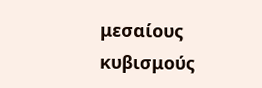μεσαίους κυβισμούς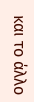και το άλλο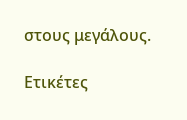στους μεγάλους.

Ετικέτες